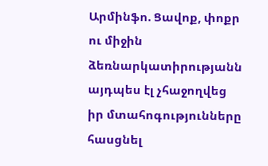Արմինֆո. Ցավոք, փոքր ու միջին ձեռնարկատիրությանն այդպես էլ չհաջողվեց իր մտահոգությունները հասցնել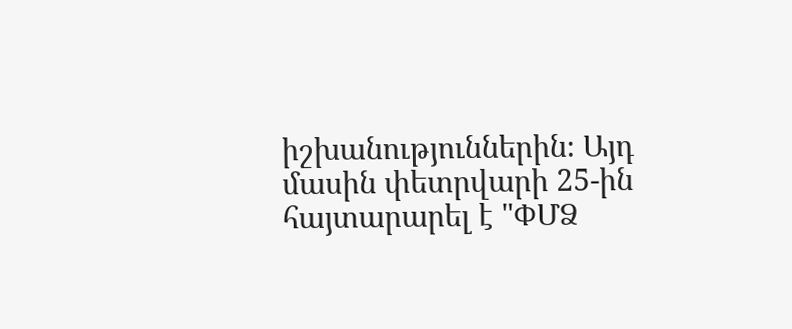իշխանություններին։ Այդ մասին փետրվարի 25-ին հայտարարել է "ՓՄՁ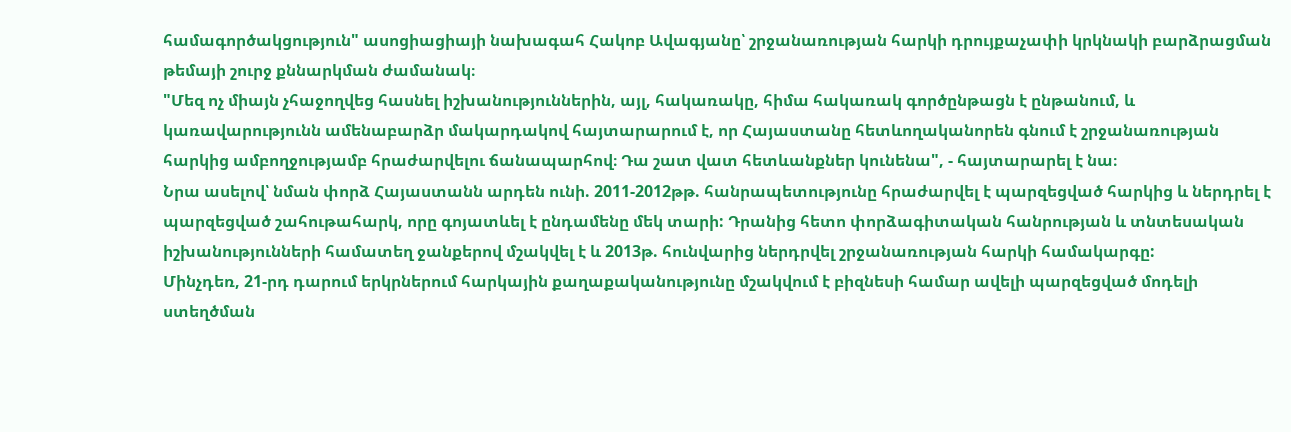համագործակցություն" ասոցիացիայի նախագահ Հակոբ Ավագյանը՝ շրջանառության հարկի դրույքաչափի կրկնակի բարձրացման թեմայի շուրջ քննարկման ժամանակ։
"Մեզ ոչ միայն չհաջողվեց հասնել իշխանություններին, այլ, հակառակը, հիմա հակառակ գործընթացն է ընթանում, և կառավարությունն ամենաբարձր մակարդակով հայտարարում է, որ Հայաստանը հետևողականորեն գնում է շրջանառության հարկից ամբողջությամբ հրաժարվելու ճանապարհով։ Դա շատ վատ հետևանքներ կունենա", - հայտարարել է նա։
Նրա ասելով՝ նման փորձ Հայաստանն արդեն ունի. 2011-2012թթ. հանրապետությունը հրաժարվել է պարզեցված հարկից և ներդրել է պարզեցված շահութահարկ, որը գոյատևել է ընդամենը մեկ տարի: Դրանից հետո փորձագիտական հանրության և տնտեսական իշխանությունների համատեղ ջանքերով մշակվել է և 2013թ. հունվարից ներդրվել շրջանառության հարկի համակարգը:
Մինչդեռ, 21-րդ դարում երկրներում հարկային քաղաքականությունը մշակվում է բիզնեսի համար ավելի պարզեցված մոդելի ստեղծման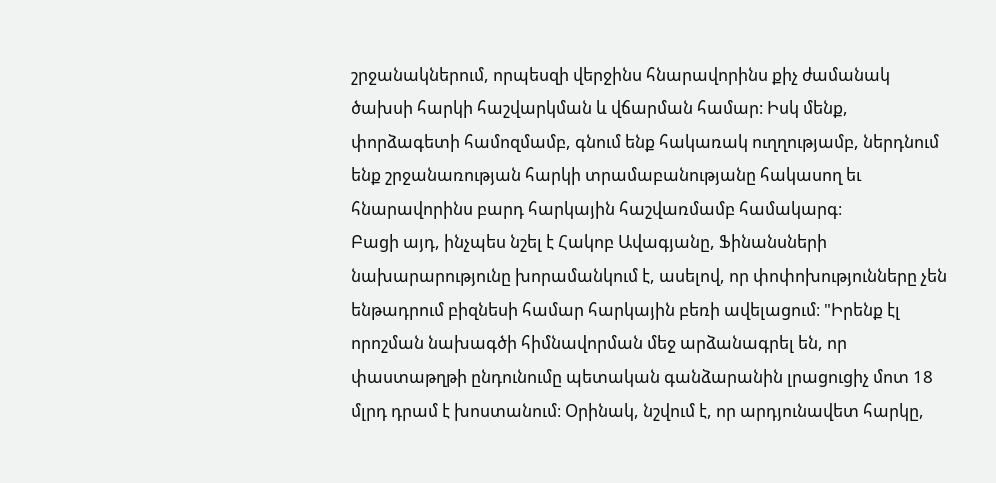շրջանակներում, որպեսզի վերջինս հնարավորինս քիչ ժամանակ ծախսի հարկի հաշվարկման և վճարման համար։ Իսկ մենք, փորձագետի համոզմամբ, գնում ենք հակառակ ուղղությամբ, ներդնում ենք շրջանառության հարկի տրամաբանությանը հակասող եւ հնարավորինս բարդ հարկային հաշվառմամբ համակարգ։
Բացի այդ, ինչպես նշել է Հակոբ Ավագյանը, Ֆինանսների նախարարությունը խորամանկում է, ասելով, որ փոփոխությունները չեն ենթադրում բիզնեսի համար հարկային բեռի ավելացում։ "Իրենք էլ որոշման նախագծի հիմնավորման մեջ արձանագրել են, որ փաստաթղթի ընդունումը պետական գանձարանին լրացուցիչ մոտ 18 մլրդ դրամ է խոստանում։ Օրինակ, նշվում է, որ արդյունավետ հարկը,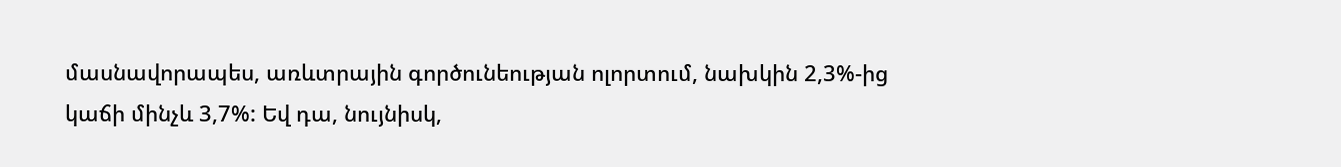մասնավորապես, առևտրային գործունեության ոլորտում, նախկին 2,3%-ից կաճի մինչև 3,7%: Եվ դա, նույնիսկ,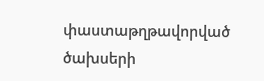փաստաթղթավորված ծախսերի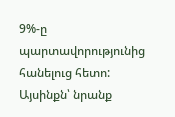9%-ը պարտավորությունից հանելուց հետո: Այսինքն՝ նրանք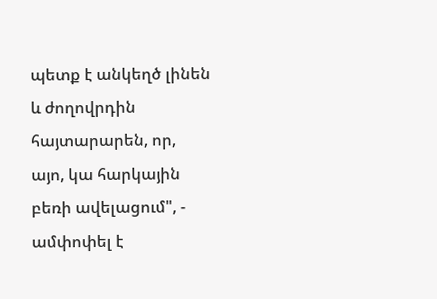պետք է անկեղծ լինեն և ժողովրդին հայտարարեն, որ, այո, կա հարկային բեռի ավելացում", - ամփոփել է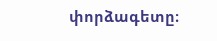փորձագետը։